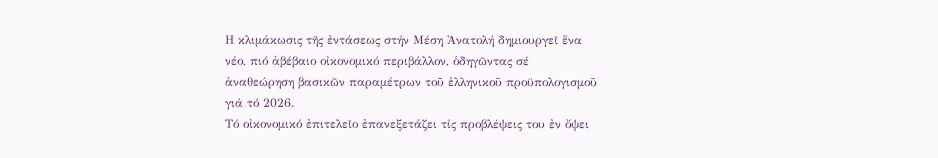Η κλιμάκωσις τῆς ἐντάσεως στήν Μέση Ἀνατολή δημιουργεῖ ἕνα νέο, πιό ἀβέβαιο οἰκονομικό περιβάλλον, ὁδηγῶντας σέ ἀναθεώρηση βασικῶν παραμέτρων τοῦ ἑλληνικοῦ προϋπολογισμοῦ γιά τό 2026.
Τό οἰκονομικό ἐπιτελεῖο ἐπανεξετάζει τίς προβλέψεις του ἐν ὄψει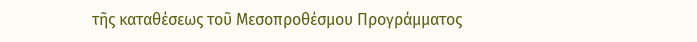τῆς καταθέσεως τοῦ Μεσοπροθέσμου Προγράμματος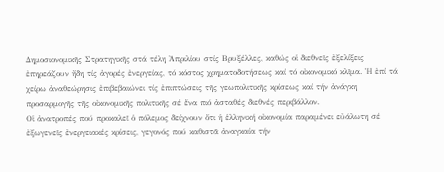Δημοσιονομικῆς Στρατηγικῆς στά τέλη Ἀπριλίου στίς Βρυξέλλες, καθώς οἱ διεθνεῖς ἐξελίξεις ἐπηρεάζουν ἤδη τίς ἀγορές ἐνεργείας, τό κόστος χρηματοδοτήσεως καί τό οἰκονομικό κλῖμα. Ἡ ἐπί τά χείρω ἀναθεώρησις ἐπιβεβαιώνει τίς ἐπιπτώσεις τῆς γεωπολιτικῆς κρίσεως καί τήν ἀνάγκη προσαρμογῆς τῆς οἰκονομικῆς πολιτικῆς σέ ἕνα πιό ἀσταθές διεθνές περιβάλλον.
Οἱ ἀνατροπές πού προκαλεῖ ὁ πόλεμος δείχνουν ὅτι ἡ ἑλληνική οἰκονομία παραμένει εὐάλωτη σέ ἐξωγενεῖς ἐνεργειακές κρίσεις, γεγονός πού καθιστᾶ ἀναγκαία τήν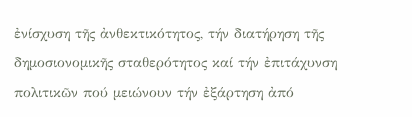ἐνίσχυση τῆς ἀνθεκτικότητος, τήν διατήρηση τῆς δημοσιονομικῆς σταθερότητος καί τήν ἐπιτάχυνση πολιτικῶν πού μειώνουν τήν ἐξάρτηση ἀπό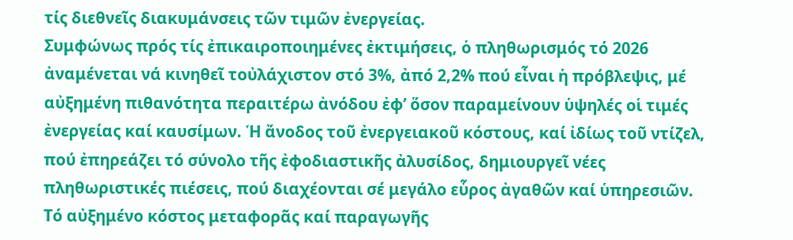τίς διεθνεῖς διακυμάνσεις τῶν τιμῶν ἐνεργείας.
Συμφώνως πρός τίς ἐπικαιροποιημένες ἐκτιμήσεις, ὁ πληθωρισμός τό 2026 ἀναμένεται νά κινηθεῖ τοὐλάχιστον στό 3%, ἀπό 2,2% πού εἶναι ἡ πρόβλεψις, μέ αὐξημένη πιθανότητα περαιτέρω ἀνόδου ἐφ’ ὅσον παραμείνουν ὑψηλές οἱ τιμές ἐνεργείας καί καυσίμων. Ἡ ἄνοδος τοῦ ἐνεργειακοῦ κόστους, καί ἰδίως τοῦ ντίζελ, πού ἐπηρεάζει τό σύνολο τῆς ἐφοδιαστικῆς ἀλυσίδος, δημιουργεῖ νέες πληθωριστικές πιέσεις, πού διαχέονται σέ μεγάλο εὗρος ἀγαθῶν καί ὑπηρεσιῶν. Τό αὐξημένο κόστος μεταφορᾶς καί παραγωγῆς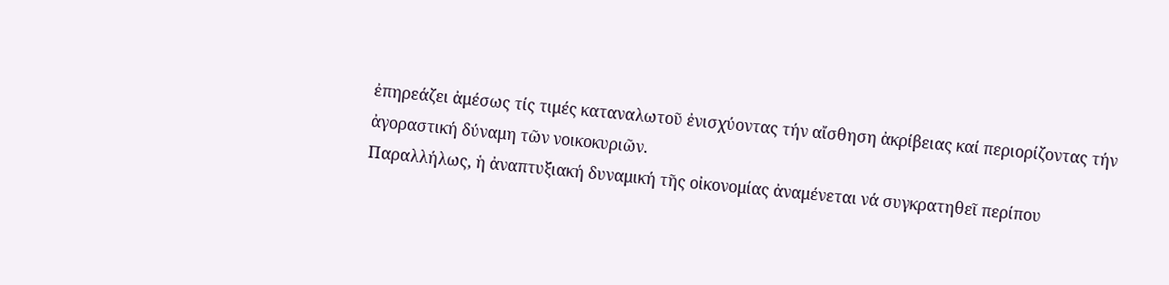ἐπηρεάζει ἀμέσως τίς τιμές καταναλωτοῦ ἐνισχύοντας τήν αἴσθηση ἀκρίβειας καί περιορίζοντας τήν ἀγοραστική δύναμη τῶν νοικοκυριῶν.
Παραλλήλως, ἡ ἀναπτυξιακή δυναμική τῆς οἰκονομίας ἀναμένεται νά συγκρατηθεῖ περίπου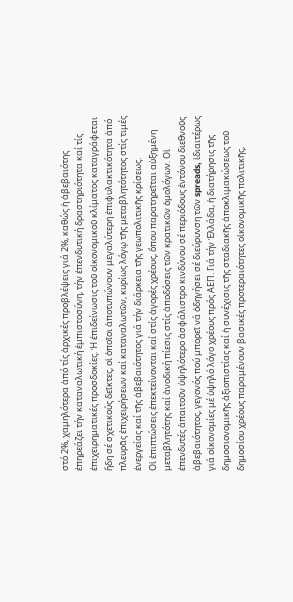στό 2%, χαμηλότερα ἀπό τίς ἀρχικές προβλέψεις γιά 2%, καθώς ἡ ἀβεβαιότης ἐπηρεάζει τήν καταναλωτική ἐμπιστοσύνη, τήν ἐπενδυτική δραστηριότητα καί τίς ἐπιχειρηματικές προσδοκίες. Ἡ ἐπιδείνωσις τοῦ οἰκονομικοῦ κλίματος καταγράφεται ἤδη σέ σχετικούς δεῖκτες, οἱ ὁποῖοι ἀποτυπώνουν μεγαλύτερη ἐπιφυλακτικότητα ἀπό πλευρᾶς ἐπιχειρήσεων καί καταναλωτῶν, κυρίως λόγῳ τῆς μεταβλητότητος στίς τιμές ἐνεργείας καί τῆς ἀβεβαιότητος γιά τήν διάρκεια τῆς γεωπολιτικῆς κρίσεως.
Οἱ ἐπιπτώσεις ἐπεκτείνονται καί στίς ἀγορές χρέους, ὅπου παρατηρεῖται αὐξημένη μεταβλητότης καί ἀνοδική πίεσις στίς ἀποδόσεις τῶν κρατικῶν ὁμολόγων. Οἱ ἐπενδυτές ἀπαιτοῦν ὑψηλότερο ἀσφάλιστρο κινδύνου σέ περιόδους ἐντόνου διεθνοῦς ἀβεβαιότητος, γεγονός πού μπορεῖ νά ὁδηγήσει σέ διεύρυνση τῶν spreads, ἰδιαιτέρως γιά οἰκονομίες μέ ὑψηλό λόγο χρέους πρός ΑΕΠ. Γιά τήν Ἑλλάδα, ἡ διατήρησις τῆς δημοσιονομικῆς ἀξιοπιστίας καί ἡ συνέχισις τῆς σταδιακῆς ἀποκλιμακώσεως τοῦ δημοσίου χρέους παραμένουν βασικές προτεραιότητες οἰκονομικῆς πολιτικῆς,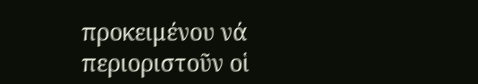προκειμένου νά περιοριστοῦν οἱ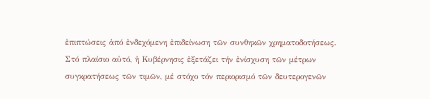ἐπιπτώσεις ἀπό ἐνδεχόμενη ἐπιδείνωση τῶν συνθηκῶν χρηματοδοτήσεως.
Στό πλαίσιο αὐτό, ἡ Κυβέρνησις ἐξετάζει τήν ἐνίσχυση τῶν μέτρων συγκρατήσεως τῶν τιμῶν, μέ στόχο τόν περιορισμό τῶν δευτερογενῶν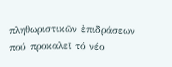πληθωριστικῶν ἐπιδράσεων πού προκαλεῖ τό νέο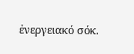ἐνεργειακό σόκ.